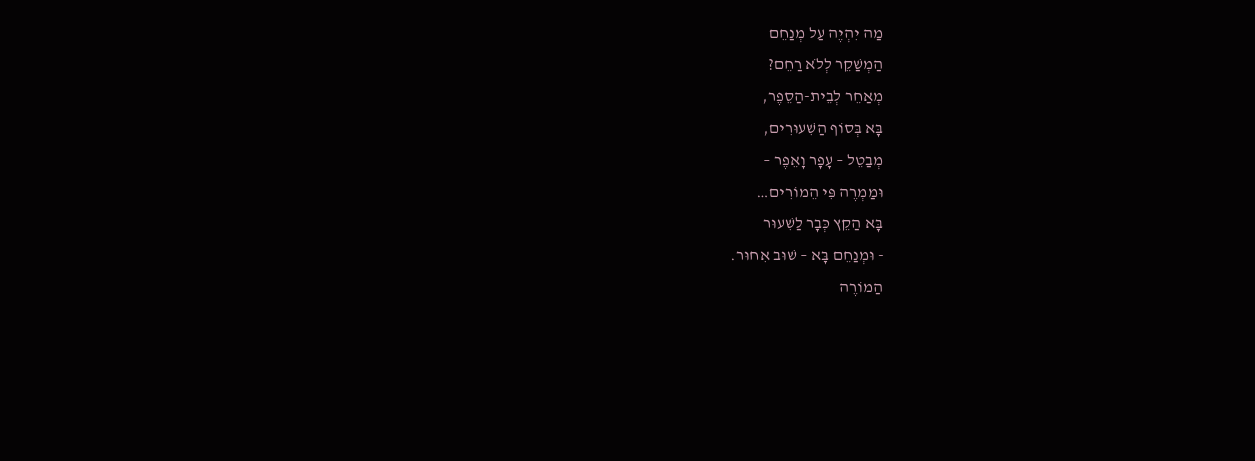מַה יִהְיֶה עַל מְנַחֵם
הַמְשַׁקֵר לְלֹא רַחֵם?
מְאַחֵר לְבֵית-הַסֵפֶר,
בָּא בְּסוֹף הַשִׁעוּרִים,
מְבַטֵל – עָפָר וָאֵפֶר –
וּמַמְרֶה פִּי הֵמוֹרִים…
בָּא הַקֵץ כְּבָר לַשִׁעוּר
- וּמְנַחֵם בָּא – שׁוּב אִחוּר.
הַמוֹרֶה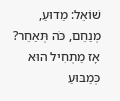שׁוֹאֵל: מַדוּעַ,
מְנַחֵם, כֹּה תְּאַחֵר?
אָז מַתְחִיל הוּא כְּמַבּוּעַ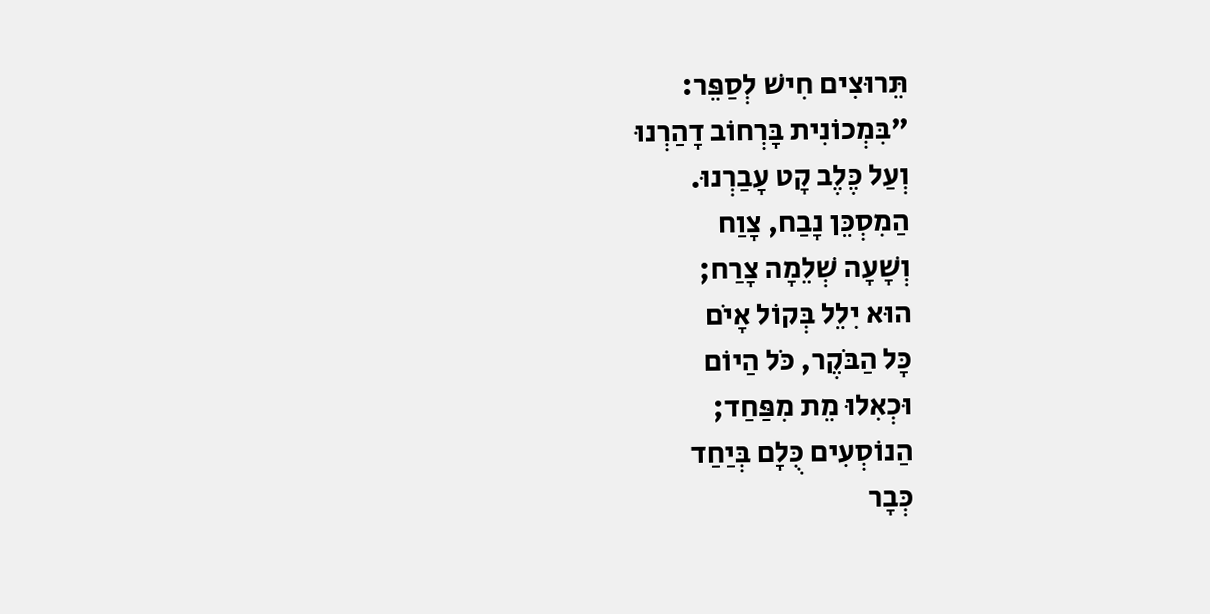תֵּרוּצִים חִישׁ לְסַפֵּר:
"בִּמְכוֹנִית בָּרְחוֹב דָהַרְנוּ
וְעַל כֶּלֶב קָט עָבַרְנוּ.
הַמִסְכֵּן נָבַח, צָוַח
וְשָׁעָה שְׁלֵמָה צָרַח;
הוּא יִלֵל בְּקוֹל אָיֹם
כָּל הַבֹּקֶר, כֹּל הַיוֹם
וּכְאִלוּ מֵת מִפַּחַד;
הַנוֹסְעִים כֻּלָם בְּיַחַד
כְּבָר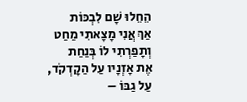הֵחֵלוּ שָׁם לִבְכּוֹת
אַךְ אֲנִי מָצָאתִי מַחַט
וְתָפַרְתִי לוֹ בְּנַחַת
אֶת אָזְנָיו עַל הַקָדְקֹד,
עַל גַבּוֹ –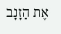אֶת הַזָנָב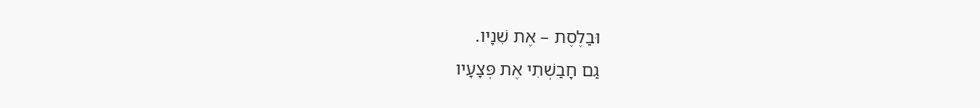וּבַלֶסֶת – אֶת שִׁנָיו.
גַם חָבַשְׁתִי אֶת פְּצָעָיו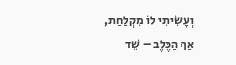וְעָשִׂיתִי לוֹ מִקְלַחַת,
אַךְ הַכֶּלֶב – שֵׁד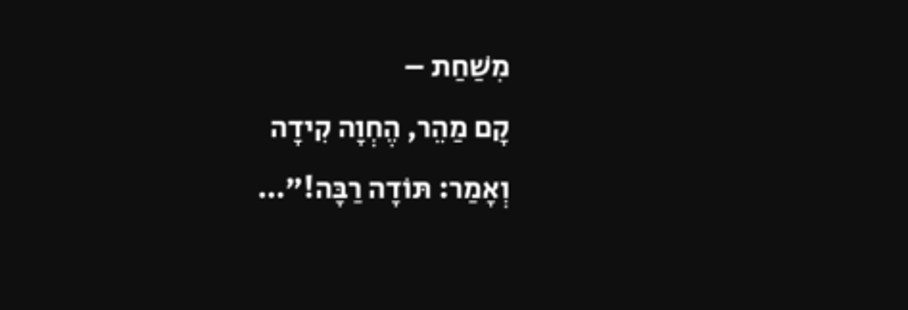מִשַׁחַת –
קָם מַהֵר, הֶחְוָה קִידָה
וְאָמַר: תּוֹדָה רַבָּה!"…